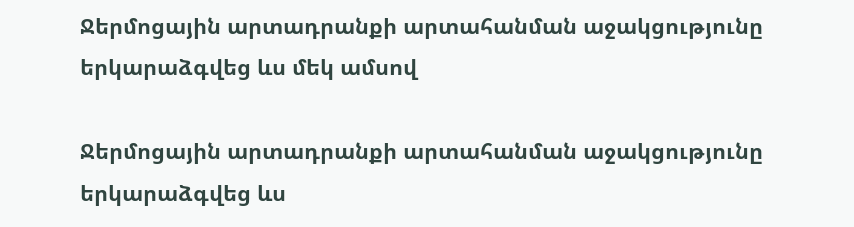Ջերմոցային արտադրանքի արտահանման աջակցությունը երկարաձգվեց ևս մեկ ամսով

Ջերմոցային արտադրանքի արտահանման աջակցությունը երկարաձգվեց ևս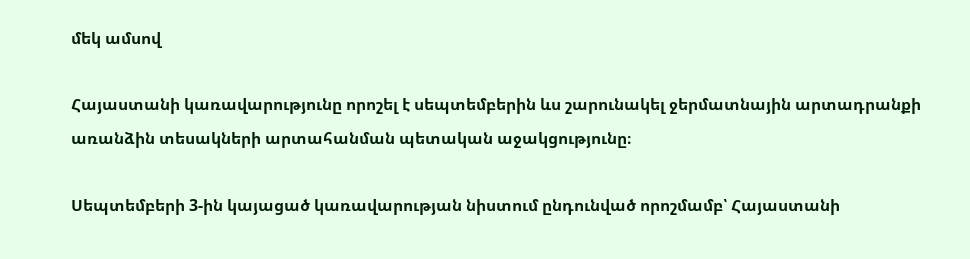մեկ ամսով

Հայաստանի կառավարությունը որոշել է սեպտեմբերին ևս շարունակել ջերմատնային արտադրանքի առանձին տեսակների արտահանման պետական աջակցությունը։

Սեպտեմբերի 3-ին կայացած կառավարության նիստում ընդունված որոշմամբ՝ Հայաստանի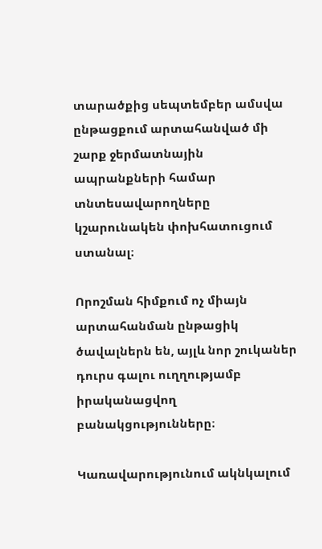տարածքից սեպտեմբեր ամսվա ընթացքում արտահանված մի շարք ջերմատնային ապրանքների համար տնտեսավարողները կշարունակեն փոխհատուցում ստանալ։

Որոշման հիմքում ոչ միայն արտահանման ընթացիկ ծավալներն են, այլև նոր շուկաներ դուրս գալու ուղղությամբ իրականացվող բանակցությունները։

Կառավարությունում ակնկալում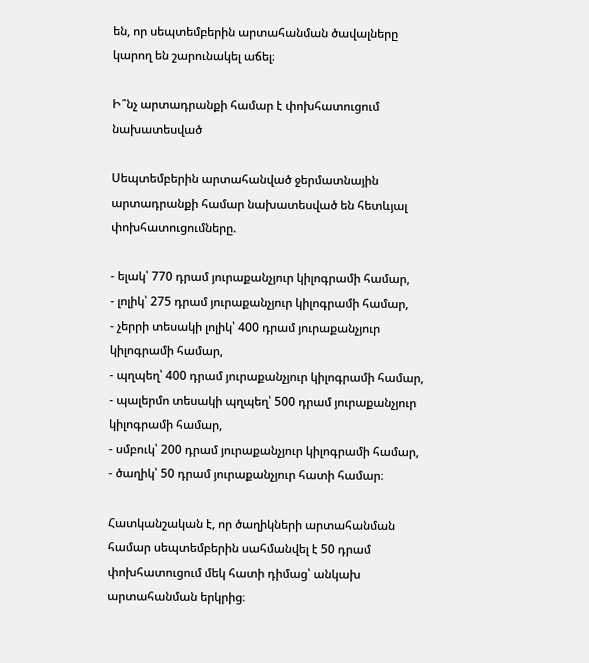են, որ սեպտեմբերին արտահանման ծավալները կարող են շարունակել աճել։

Ի՞նչ արտադրանքի համար է փոխհատուցում նախատեսված

Սեպտեմբերին արտահանված ջերմատնային արտադրանքի համար նախատեսված են հետևյալ փոխհատուցումները.

- ելակ՝ 770 դրամ յուրաքանչյուր կիլոգրամի համար,
- լոլիկ՝ 275 դրամ յուրաքանչյուր կիլոգրամի համար,
- չերրի տեսակի լոլիկ՝ 400 դրամ յուրաքանչյուր կիլոգրամի համար,
- պղպեղ՝ 400 դրամ յուրաքանչյուր կիլոգրամի համար,
- պալերմո տեսակի պղպեղ՝ 500 դրամ յուրաքանչյուր կիլոգրամի համար,
- սմբուկ՝ 200 դրամ յուրաքանչյուր կիլոգրամի համար,
- ծաղիկ՝ 50 դրամ յուրաքանչյուր հատի համար։

Հատկանշական է, որ ծաղիկների արտահանման համար սեպտեմբերին սահմանվել է 50 դրամ փոխհատուցում մեկ հատի դիմաց՝ անկախ արտահանման երկրից։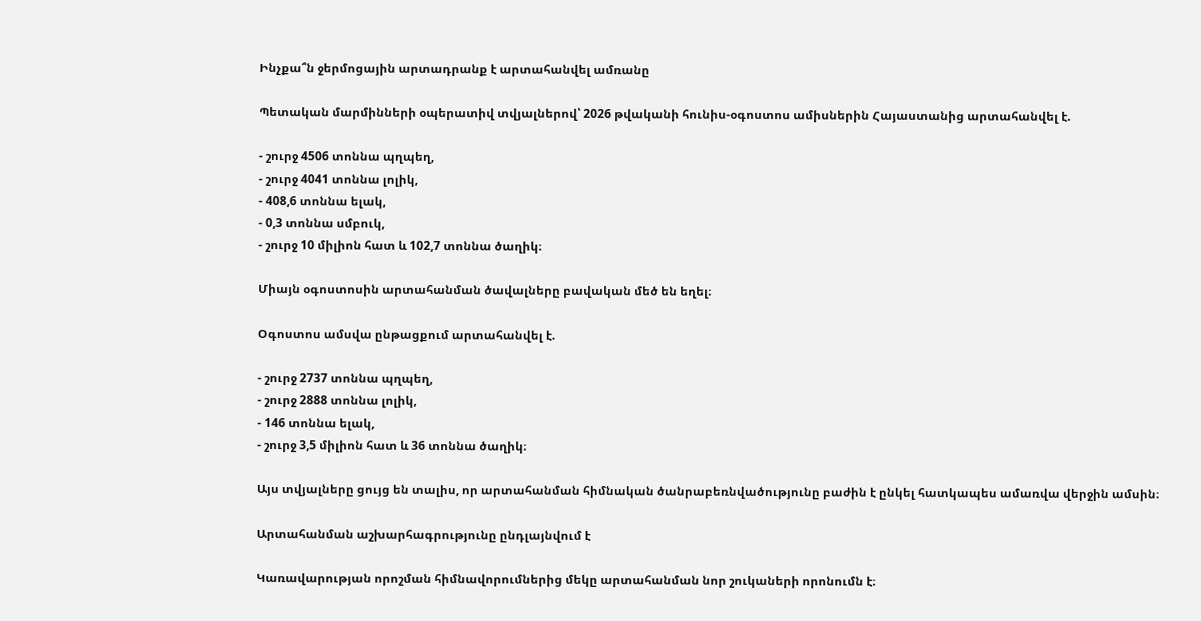Ինչքա՞ն ջերմոցային արտադրանք է արտահանվել ամռանը

Պետական մարմինների օպերատիվ տվյալներով՝ 2026 թվականի հունիս-օգոստոս ամիսներին Հայաստանից արտահանվել է.

- շուրջ 4506 տոննա պղպեղ,
- շուրջ 4041 տոննա լոլիկ,
- 408,6 տոննա ելակ,
- 0,3 տոննա սմբուկ,
- շուրջ 10 միլիոն հատ և 102,7 տոննա ծաղիկ։

Միայն օգոստոսին արտահանման ծավալները բավական մեծ են եղել։

Օգոստոս ամսվա ընթացքում արտահանվել է.

- շուրջ 2737 տոննա պղպեղ,
- շուրջ 2888 տոննա լոլիկ,
- 146 տոննա ելակ,
- շուրջ 3,5 միլիոն հատ և 36 տոննա ծաղիկ։

Այս տվյալները ցույց են տալիս, որ արտահանման հիմնական ծանրաբեռնվածությունը բաժին է ընկել հատկապես ամառվա վերջին ամսին։

Արտահանման աշխարհագրությունը ընդլայնվում է

Կառավարության որոշման հիմնավորումներից մեկը արտահանման նոր շուկաների որոնումն է։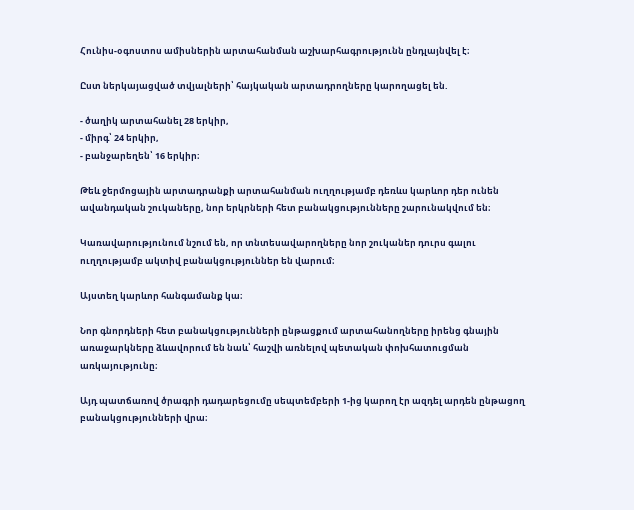Հունիս-օգոստոս ամիսներին արտահանման աշխարհագրությունն ընդլայնվել է։

Ըստ ներկայացված տվյալների՝ հայկական արտադրողները կարողացել են.

- ծաղիկ արտահանել 28 երկիր,
- միրգ՝ 24 երկիր,
- բանջարեղեն՝ 16 երկիր։

Թեև ջերմոցային արտադրանքի արտահանման ուղղությամբ դեռևս կարևոր դեր ունեն ավանդական շուկաները, նոր երկրների հետ բանակցությունները շարունակվում են։

Կառավարությունում նշում են, որ տնտեսավարողները նոր շուկաներ դուրս գալու ուղղությամբ ակտիվ բանակցություններ են վարում։

Այստեղ կարևոր հանգամանք կա։

Նոր գնորդների հետ բանակցությունների ընթացքում արտահանողները իրենց գնային առաջարկները ձևավորում են նաև՝ հաշվի առնելով պետական փոխհատուցման առկայությունը։

Այդ պատճառով ծրագրի դադարեցումը սեպտեմբերի 1-ից կարող էր ազդել արդեն ընթացող բանակցությունների վրա։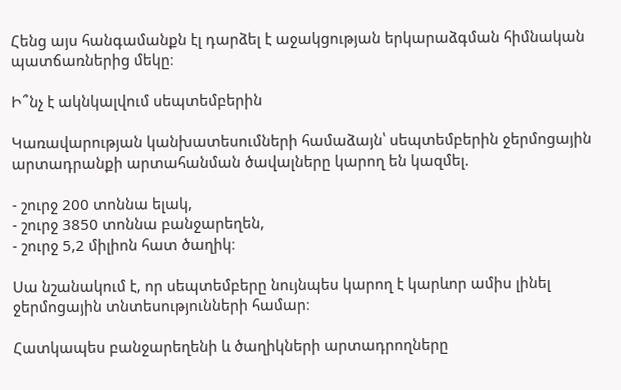Հենց այս հանգամանքն էլ դարձել է աջակցության երկարաձգման հիմնական պատճառներից մեկը։

Ի՞նչ է ակնկալվում սեպտեմբերին

Կառավարության կանխատեսումների համաձայն՝ սեպտեմբերին ջերմոցային արտադրանքի արտահանման ծավալները կարող են կազմել.

- շուրջ 200 տոննա ելակ,
- շուրջ 3850 տոննա բանջարեղեն,
- շուրջ 5,2 միլիոն հատ ծաղիկ։

Սա նշանակում է, որ սեպտեմբերը նույնպես կարող է կարևոր ամիս լինել ջերմոցային տնտեսությունների համար։

Հատկապես բանջարեղենի և ծաղիկների արտադրողները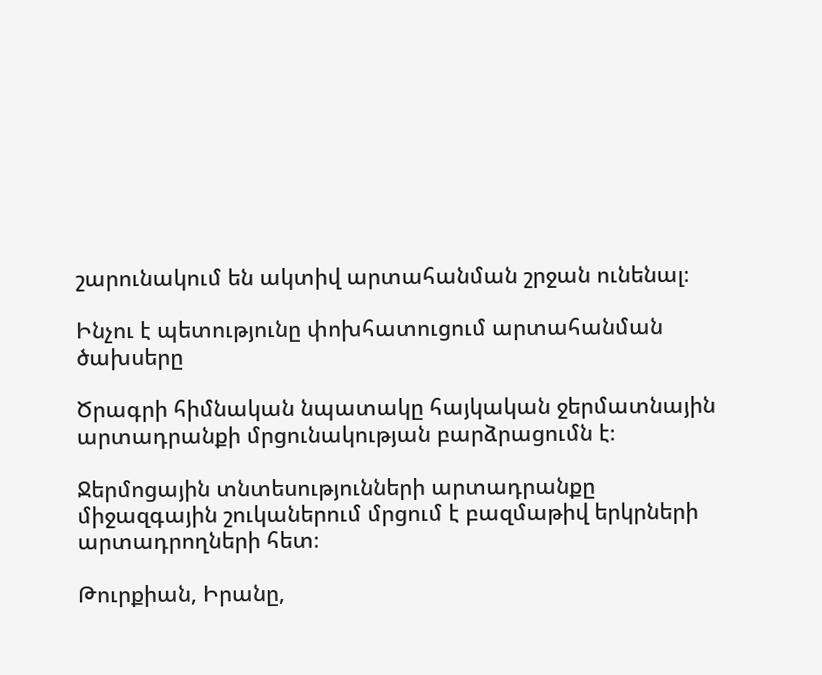շարունակում են ակտիվ արտահանման շրջան ունենալ։

Ինչու է պետությունը փոխհատուցում արտահանման ծախսերը

Ծրագրի հիմնական նպատակը հայկական ջերմատնային արտադրանքի մրցունակության բարձրացումն է։

Ջերմոցային տնտեսությունների արտադրանքը միջազգային շուկաներում մրցում է բազմաթիվ երկրների արտադրողների հետ։

Թուրքիան, Իրանը,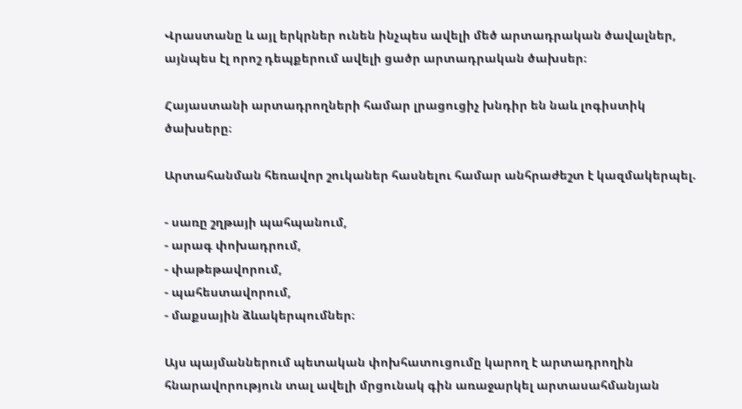Վրաստանը և այլ երկրներ ունեն ինչպես ավելի մեծ արտադրական ծավալներ, այնպես էլ որոշ դեպքերում ավելի ցածր արտադրական ծախսեր։

Հայաստանի արտադրողների համար լրացուցիչ խնդիր են նաև լոգիստիկ ծախսերը։

Արտահանման հեռավոր շուկաներ հասնելու համար անհրաժեշտ է կազմակերպել.

- սառը շղթայի պահպանում,
- արագ փոխադրում,
- փաթեթավորում,
- պահեստավորում,
- մաքսային ձևակերպումներ։

Այս պայմաններում պետական փոխհատուցումը կարող է արտադրողին հնարավորություն տալ ավելի մրցունակ գին առաջարկել արտասահմանյան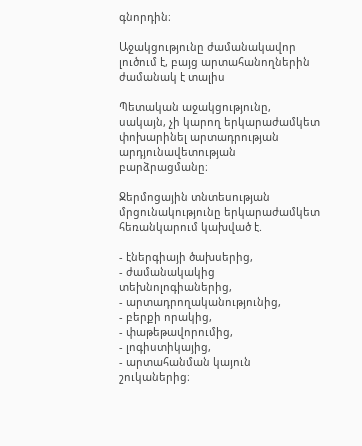գնորդին։

Աջակցությունը ժամանակավոր լուծում է, բայց արտահանողներին ժամանակ է տալիս

Պետական աջակցությունը, սակայն, չի կարող երկարաժամկետ փոխարինել արտադրության արդյունավետության բարձրացմանը։

Ջերմոցային տնտեսության մրցունակությունը երկարաժամկետ հեռանկարում կախված է.

- էներգիայի ծախսերից,
- ժամանակակից տեխնոլոգիաներից,
- արտադրողականությունից,
- բերքի որակից,
- փաթեթավորումից,
- լոգիստիկայից,
- արտահանման կայուն շուկաներից։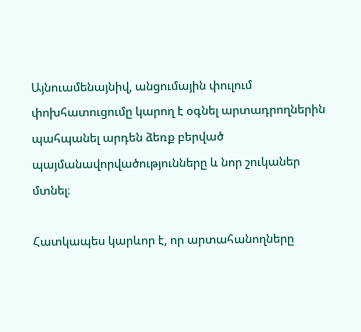Այնուամենայնիվ, անցումային փուլում փոխհատուցումը կարող է օգնել արտադրողներին պահպանել արդեն ձեռք բերված պայմանավորվածությունները և նոր շուկաներ մտնել։

Հատկապես կարևոր է, որ արտահանողները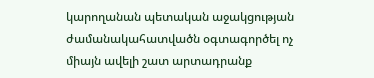կարողանան պետական աջակցության ժամանակահատվածն օգտագործել ոչ միայն ավելի շատ արտադրանք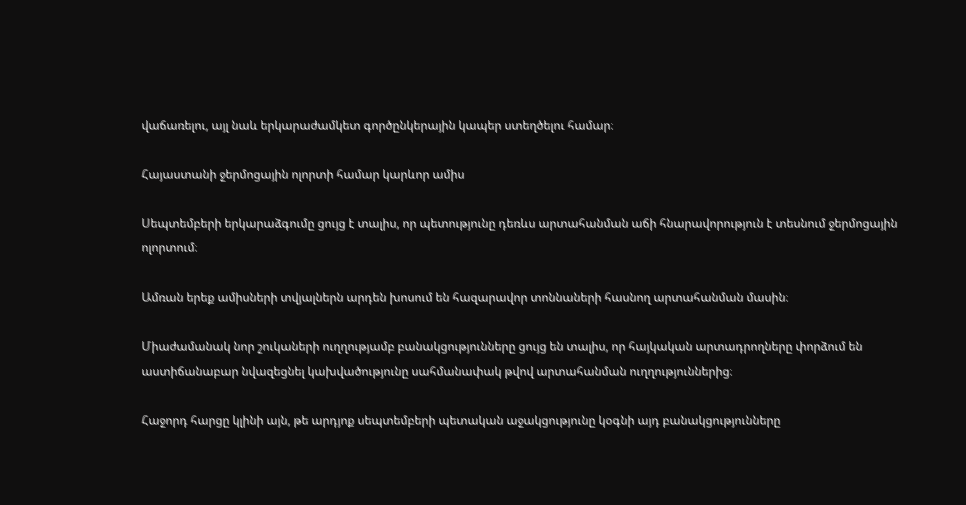վաճառելու, այլ նաև երկարաժամկետ գործընկերային կապեր ստեղծելու համար։

Հայաստանի ջերմոցային ոլորտի համար կարևոր ամիս

Սեպտեմբերի երկարաձգումը ցույց է տալիս, որ պետությունը դեռևս արտահանման աճի հնարավորություն է տեսնում ջերմոցային ոլորտում։

Ամռան երեք ամիսների տվյալներն արդեն խոսում են հազարավոր տոննաների հասնող արտահանման մասին։

Միաժամանակ նոր շուկաների ուղղությամբ բանակցությունները ցույց են տալիս, որ հայկական արտադրողները փորձում են աստիճանաբար նվազեցնել կախվածությունը սահմանափակ թվով արտահանման ուղղություններից։

Հաջորդ հարցը կլինի այն, թե արդյոք սեպտեմբերի պետական աջակցությունը կօգնի այդ բանակցությունները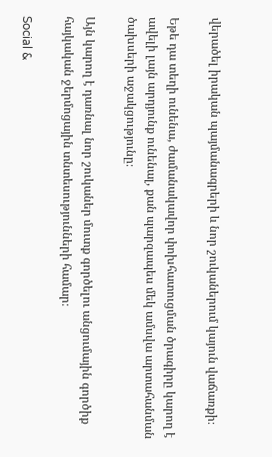վերածել իրական պայմանագրերի և նոր շուկաներում կայուն վաճառքի։

Եթե դա տեղի ունենա, ժամանակավոր փոխհատուցման ծրագիրը կարող է ավելի լայն արդյունք ունենալ, քան պարզապես մեկ ամսվա արտահանման ծախսերի աջակցությունը։

Այն կարող է դառնալ նոր շուկաներ մուտք գործելու անցումային գործիք հայկական ջերմոցային տնտեսությունների համար։

Social &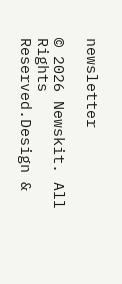newsletter

© 2026 Newskit. All Rights Reserved.Design &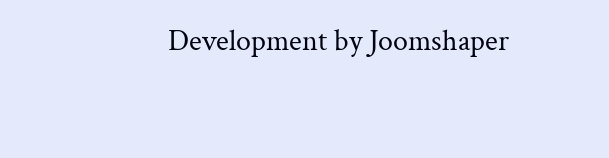Development by Joomshaper